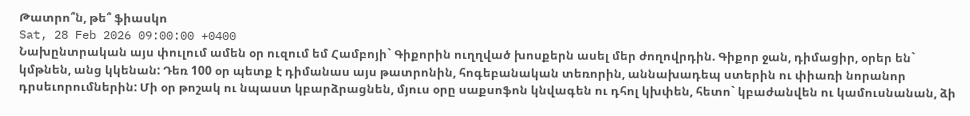Թատրո՞ն, թե՞ ֆիասկո
Sat, 28 Feb 2026 09:00:00 +0400
Նախընտրական այս փուլում ամեն օր ուզում եմ Համբոյի` Գիքորին ուղղված խոսքերն ասել մեր ժողովրդին. Գիքոր ջան, դիմացիր, օրեր են` կմթնեն, անց կկենան: Դեռ 100 օր պետք է դիմանաս այս թատրոնին, հոգեբանական տեռորին, աննախադեպ ստերին ու փիառի նորանոր դրսեւորումներին: Մի օր թոշակ ու նպաստ կբարձրացնեն, մյուս օրը սաքսոֆոն կնվագեն ու դհոլ կխփեն, հետո` կբաժանվեն ու կամուսնանան, ձի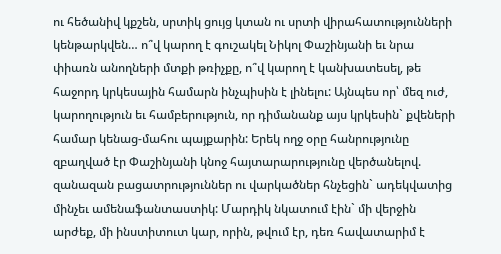ու հեծանիվ կքշեն, սրտիկ ցույց կտան ու սրտի վիրահատությունների կենթարկվեն… ո՞վ կարող է գուշակել Նիկոլ Փաշինյանի եւ նրա փիառն անողների մտքի թռիչքը, ո՞վ կարող է կանխատեսել, թե հաջորդ կրկեսային համարն ինչպիսին է լինելու: Այնպես որ՝ մեզ ուժ, կարողություն եւ համբերություն, որ դիմանանք այս կրկեսին` քվեների համար կենաց-մահու պայքարին: Երեկ ողջ օրը հանրությունը զբաղված էր Փաշինյանի կնոջ հայտարարությունը վերծանելով. զանազան բացատրություններ ու վարկածներ հնչեցին` ադեկվատից մինչեւ ամենաֆանտաստիկ: Մարդիկ նկատում էին` մի վերջին արժեք, մի ինստիտուտ կար, որին, թվում էր, դեռ հավատարիմ է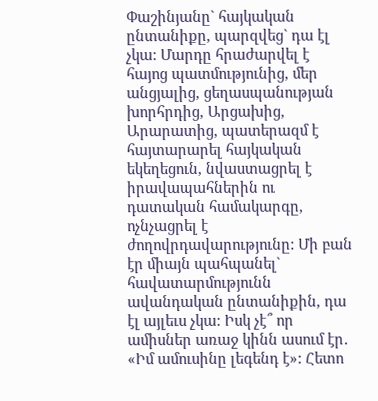Փաշինյանը` հայկական ընտանիքը, պարզվեց` դա էլ չկա: Մարդը հրաժարվել է հայոց պատմությունից, մեր անցյալից, ցեղասպանության խորհրդից, Արցախից, Արարատից, պատերազմ է հայտարարել հայկական եկեղեցուն, նվաստացրել է իրավապահներին ու դատական համակարգը, ոչնչացրել է ժողովրդավարությունը: Մի բան էր միայն պահպանել` հավատարմությունն ավանդական ընտանիքին, դա էլ այլեւս չկա: Իսկ չէ՞ որ ամիսներ առաջ կինն ասում էր․ «Իմ ամուսինը լեգենդ է»: Հետո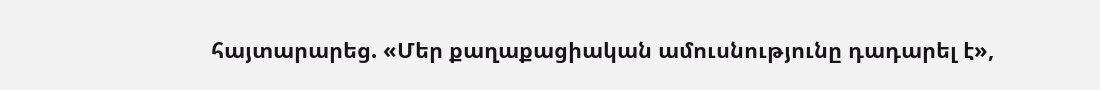հայտարարեց. «Մեր քաղաքացիական ամուսնությունը դադարել է»,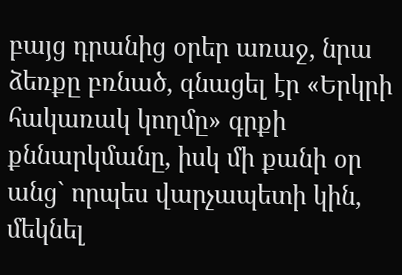բայց դրանից օրեր առաջ, նրա ձեռքը բռնած, գնացել էր «Երկրի հակառակ կողմը» գրքի քննարկմանը, իսկ մի քանի օր անց` որպես վարչապետի կին, մեկնել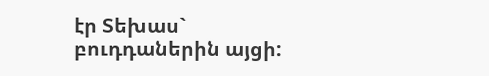էր Տեխաս` բուդդաներին այցի: